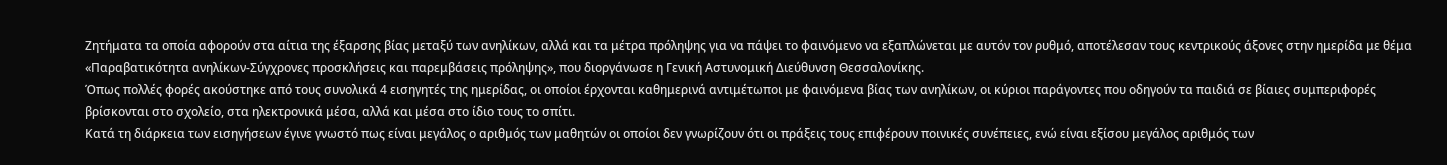Ζητήματα τα οποία αφορούν στα αίτια της έξαρσης βίας μεταξύ των ανηλίκων, αλλά και τα μέτρα πρόληψης για να πάψει το φαινόμενο να εξαπλώνεται με αυτόν τον ρυθμό, αποτέλεσαν τους κεντρικούς άξονες στην ημερίδα με θέμα «Παραβατικότητα ανηλίκων-Σύγχρονες προσκλήσεις και παρεμβάσεις πρόληψης», που διοργάνωσε η Γενική Αστυνομική Διεύθυνση Θεσσαλονίκης.
Όπως πολλές φορές ακούστηκε από τους συνολικά 4 εισηγητές της ημερίδας, οι οποίοι έρχονται καθημερινά αντιμέτωποι με φαινόμενα βίας των ανηλίκων, οι κύριοι παράγοντες που οδηγούν τα παιδιά σε βίαιες συμπεριφορές βρίσκονται στο σχολείο, στα ηλεκτρονικά μέσα, αλλά και μέσα στο ίδιο τους το σπίτι.
Κατά τη διάρκεια των εισηγήσεων έγινε γνωστό πως είναι μεγάλος ο αριθμός των μαθητών οι οποίοι δεν γνωρίζουν ότι οι πράξεις τους επιφέρουν ποινικές συνέπειες, ενώ είναι εξίσου μεγάλος αριθμός των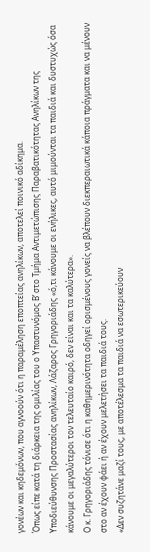γονέων και κηδεμόνων, που αγνοούν ότι η παραμέληση εποπτείας ανηλίκων, αποτελεί ποινικό αδίκημα.
Όπως είπε κατά τη διάρκεια της ομιλίας του ο Υπαστυνόμος Β’ στο Τμήμα Αντιμετώπισης Παραβατικότητας Ανηλίκων της Υποδιεύθυνσης Προστασίας ανηλίκων, Λάζαρος Γρηγοριάδης «ό,τι κάνουμε οι ενήλικες, αυτό μιμούνται τα παιδιά και δυστυχώς όσα κάνουμε οι μεγαλύτεροι τον τελευταίο καιρό, δεν είναι και τα καλύτερα».
Ο κ. Γρηγοριάδης τόνισε ότι η καθημερινότητα οδηγεί ορισμένους γονείς να βλέπουν διεκπεραιωτικά κάποια πράγματα και να μένουν στο αν έχουν φάει ή αν έχουν μελετήσει τα παιδιά τους.
«Δεν συζητάνε μαζί τους, με αποτέλεσμα τα παιδιά να εσωτερικεύουν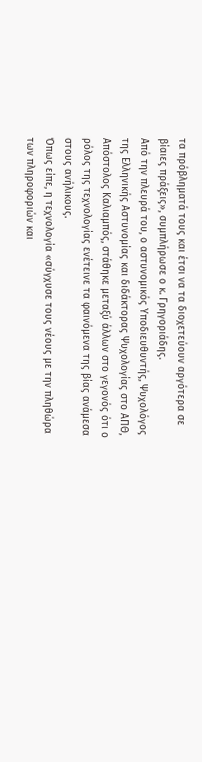τα πρόβληματά τους και έτσι να τα διοχετεύουν αργότερα σε βίαιες πράξεις», συμπλήρωσε ο κ. Γρηγοριάδης.
Από την πλευρά του, ο αστυνομικός Υποδιευθυντής, Ψυχολόγος της Ελληνικής Αστυνομίας και διδάκτορας Ψυχολογίας στο ΑΠΘ, Απόστολος Καλιαμπός, στάθηκε μεταξύ άλλων στο γεγονός ότι ο ρόλος της τεχνολογίας ενέτεινε τα φαινόμενα της βίας ανάμεσα στους ανήλικους.
Όπως είπε, η τεχνολογία «σύγχυσε τους νέους με την πληθώρα των πληροφοριών και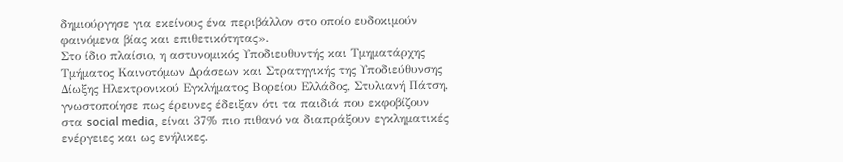δημιούργησε για εκείνους ένα περιβάλλον στο οποίο ευδοκιμούν φαινόμενα βίας και επιθετικότητας».
Στο ίδιο πλαίσιο, η αστυνομικός Υποδιευθυντής και Τμηματάρχης Τμήματος Καινοτόμων Δράσεων και Στρατηγικής της Υποδιεύθυνσης Δίωξης Ηλεκτρονικού Εγκλήματος Βορείου Ελλάδος, Στυλιανή Πάτση, γνωστοποίησε πως έρευνες έδειξαν ότι τα παιδιά που εκφοβίζουν στα social media, είναι 37% πιο πιθανό να διαπράξουν εγκληματικές ενέργειες και ως ενήλικες.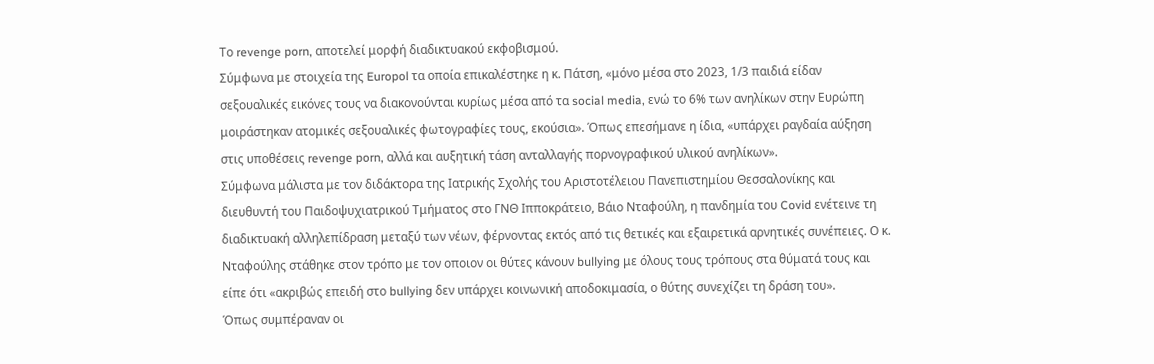Το revenge porn, αποτελεί μορφή διαδικτυακού εκφοβισμού.
Σύμφωνα με στοιχεία της Europol τα οποία επικαλέστηκε η κ. Πάτση, «μόνο μέσα στο 2023, 1/3 παιδιά είδαν σεξουαλικές εικόνες τους να διακονούνται κυρίως μέσα από τα social media, ενώ το 6% των ανηλίκων στην Ευρώπη μοιράστηκαν ατομικές σεξουαλικές φωτογραφίες τους, εκούσια». Όπως επεσήμανε η ίδια, «υπάρχει ραγδαία αύξηση στις υποθέσεις revenge porn, αλλά και αυξητική τάση ανταλλαγής πορνογραφικού υλικού ανηλίκων».
Σύμφωνα μάλιστα με τον διδάκτορα της Ιατρικής Σχολής του Αριστοτέλειου Πανεπιστημίου Θεσσαλονίκης και διευθυντή του Παιδοψυχιατρικού Τμήματος στο ΓΝΘ Ιπποκράτειο, Βάιο Νταφούλη, η πανδημία του Covid ενέτεινε τη διαδικτυακή αλληλεπίδραση μεταξύ των νέων, φέρνοντας εκτός από τις θετικές και εξαιρετικά αρνητικές συνέπειες. Ο κ. Νταφούλης στάθηκε στον τρόπο με τον οποιον οι θύτες κάνουν bullying με όλους τους τρόπους στα θύματά τους και είπε ότι «ακριβώς επειδή στο bullying δεν υπάρχει κοινωνική αποδοκιμασία, ο θύτης συνεχίζει τη δράση του».
Όπως συμπέραναν οι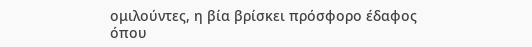ομιλούντες, η βία βρίσκει πρόσφορο έδαφος όπου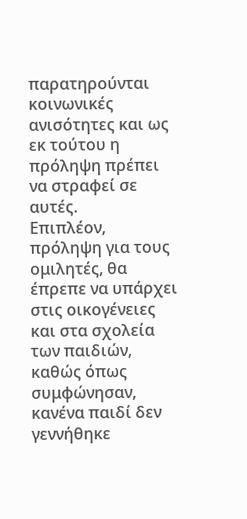παρατηρούνται κοινωνικές ανισότητες και ως εκ τούτου η πρόληψη πρέπει να στραφεί σε αυτές.
Επιπλέον, πρόληψη για τους ομιλητές, θα έπρεπε να υπάρχει στις οικογένειες και στα σχολεία των παιδιών, καθώς όπως συμφώνησαν, κανένα παιδί δεν γεννήθηκε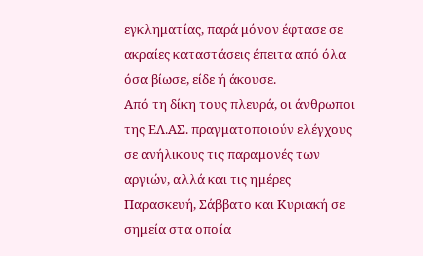εγκληματίας, παρά μόνον έφτασε σε ακραίες καταστάσεις έπειτα από όλα όσα βίωσε, είδε ή άκουσε.
Από τη δίκη τους πλευρά, οι άνθρωποι της ΕΛ.ΑΣ. πραγματοποιούν ελέγχους σε ανήλικους τις παραμονές των αργιών, αλλά και τις ημέρες Παρασκευή, Σάββατο και Κυριακή σε σημεία στα οποία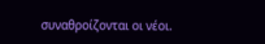συναθροίζονται οι νέοι.